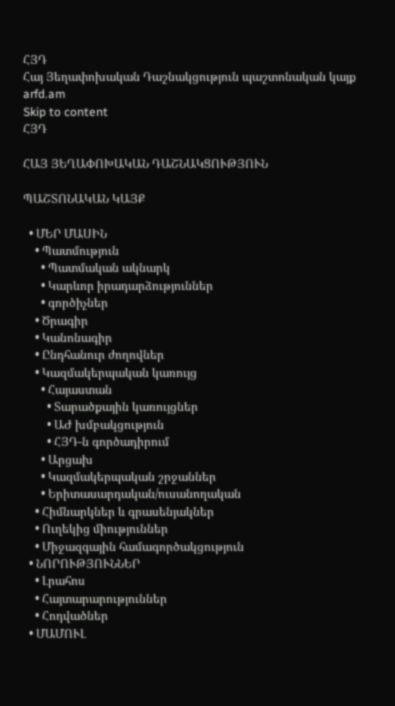ՀՅԴ
Հայ Յեղափոխական Դաշնակցություն պաշտոնական կայք arfd.am
Skip to content
ՀՅԴ

ՀԱՅ ՅԵՂԱՓՈԽԱԿԱՆ ԴԱՇՆԱԿՑՈՒԹՅՈՒՆ

ՊԱՇՏՈՆԱԿԱՆ ԿԱՅՔ

  • ՄԵՐ ՄԱՍԻՆ
    • Պատմություն
      • Պատմական ակնարկ
      • Կարևոր իրադարձություններ
      • գործիչներ
    • Ծրագիր
    • Կանոնագիր
    • Ընդհանուր ժողովներ
    • Կազմակերպական կառույց
      • Հայաստան
        • Տարածքային կառույցներ
        • ԱԺ խմբակցություն
        • ՀՅԴ-ն գործադիրում
      • Արցախ
      • Կազմակերպական շրջաններ
      • Երիտասարդական/ուսանողական
    • Հիմնարկներ և գրասենյակներ
    • Ուղեկից միություններ
    • Միջազգային համագործակցություն
  • ՆՈՐՈՒԹՅՈՒՆՆԵՐ
    • Լրահոս
    • Հայտարարություններ
    • Հոդվածներ
  • ՄԱՄՈՒԼ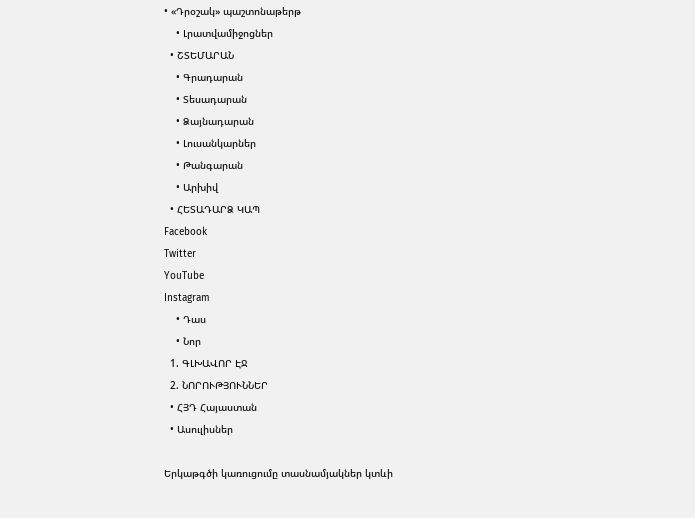• «Դրօշակ» պաշտոնաթերթ
    • Լրատվամիջոցներ
  • ՇՏԵՄԱՐԱՆ
    • Գրադարան
    • Տեսադարան
    • Ձայնադարան
    • Լուսանկարներ
    • Թանգարան
    • Արխիվ
  • ՀԵՏԱԴԱՐՁ ԿԱՊ
Facebook
Twitter
YouTube
Instagram
    • Դաս
    • Նոր
  1. ԳԼԽԱՎՈՐ ԷՋ
  2. ՆՈՐՈՒԹՅՈՒՆՆԵՐ
  • ՀՅԴ Հայաստան
  • Ասուլիսներ

Երկաթգծի կառուցումը տասնամյակներ կտևի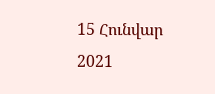15 Հունվար 2021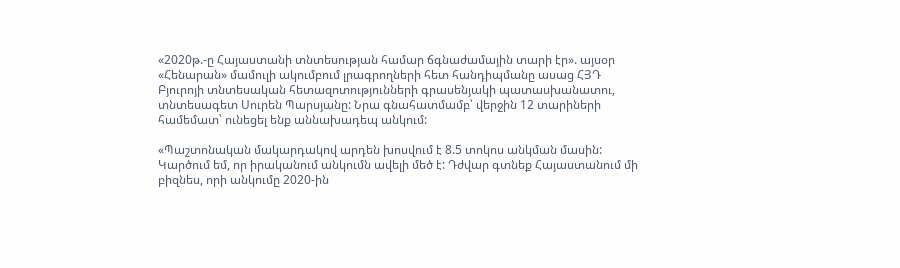«2020թ.-ը Հայաստանի տնտեսության համար ճգնաժամային տարի էր». այսօր «Հենարան» մամուլի ակումբում լրագրողների հետ հանդիպմանը ասաց ՀՅԴ Բյուրոյի տնտեսական հետազոտությունների գրասենյակի պատասխանատու, տնտեսագետ Սուրեն Պարսյանը: Նրա գնահատմամբ՝ վերջին 12 տարիների համեմատ՝ ունեցել ենք աննախադեպ անկում:

«Պաշտոնական մակարդակով արդեն խոսվում է 8.5 տոկոս անկման մասին: Կարծում եմ, որ իրականում անկումն ավելի մեծ է: Դժվար գտնեք Հայաստանում մի բիզնես, որի անկումը 2020-ին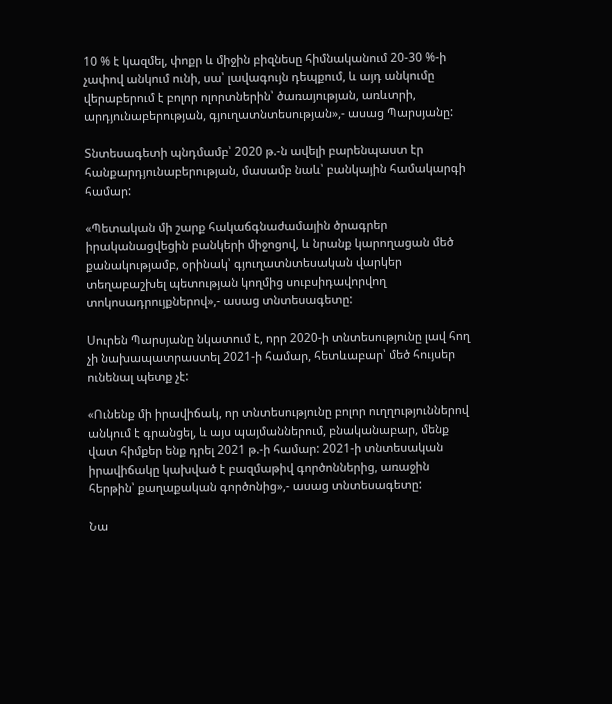10 % է կազմել, փոքր և միջին բիզնեսը հիմնականում 20-30 %-ի չափով անկում ունի, սա՝ լավագույն դեպքում, և այդ անկումը վերաբերում է բոլոր ոլորտներին՝ ծառայության, առևտրի, արդյունաբերության, գյուղատնտեսության»,- ասաց Պարսյանը:

Տնտեսագետի պնդմամբ՝ 2020 թ.-ն ավելի բարենպաստ էր հանքարդյունաբերության, մասամբ նաև՝ բանկային համակարգի համար:

«Պետական մի շարք հակաճգնաժամային ծրագրեր իրականացվեցին բանկերի միջոցով, և նրանք կարողացան մեծ քանակությամբ, օրինակ՝ գյուղատնտեսական վարկեր տեղաբաշխել պետության կողմից սուբսիդավորվող տոկոսադրույքներով»,- ասաց տնտեսագետը:

Սուրեն Պարսյանը նկատում է, որր 2020-ի տնտեսությունը լավ հող չի նախապատրաստել 2021-ի համար, հետևաբար՝ մեծ հույսեր ունենալ պետք չէ:

«Ունենք մի իրավիճակ, որ տնտեսությունը բոլոր ուղղություններով անկում է գրանցել, և այս պայմաններում, բնականաբար, մենք վատ հիմքեր ենք դրել 2021 թ.-ի համար: 2021-ի տնտեսական իրավիճակը կախված է բազմաթիվ գործոններից, առաջին հերթին՝ քաղաքական գործոնից»,- ասաց տնտեսագետը:

Նա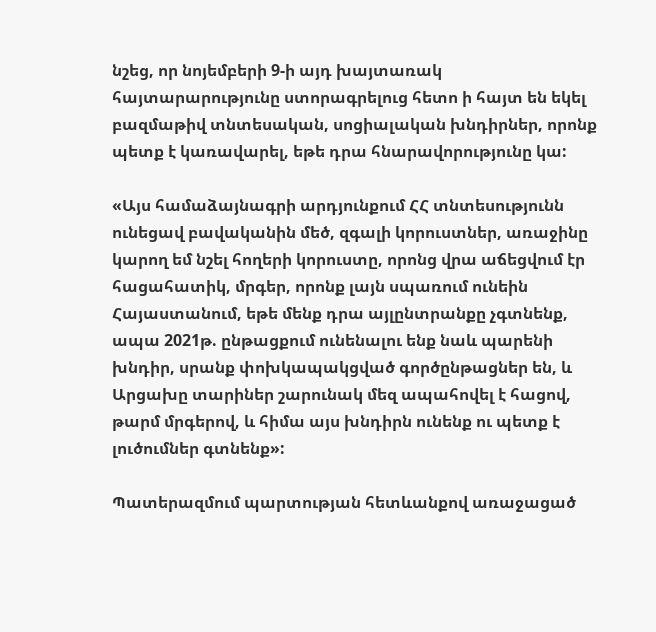նշեց, որ նոյեմբերի 9-ի այդ խայտառակ հայտարարությունը ստորագրելուց հետո ի հայտ են եկել բազմաթիվ տնտեսական, սոցիալական խնդիրներ, որոնք պետք է կառավարել, եթե դրա հնարավորությունը կա:

«Այս համաձայնագրի արդյունքում ՀՀ տնտեսությունն ունեցավ բավականին մեծ, զգալի կորուստներ, առաջինը կարող եմ նշել հողերի կորուստը, որոնց վրա աճեցվում էր հացահատիկ, մրգեր, որոնք լայն սպառում ունեին Հայաստանում, եթե մենք դրա այլընտրանքը չգտնենք, ապա 2021թ. ընթացքում ունենալու ենք նաև պարենի խնդիր, սրանք փոխկապակցված գործընթացներ են, և Արցախը տարիներ շարունակ մեզ ապահովել է հացով, թարմ մրգերով, և հիմա այս խնդիրն ունենք ու պետք է լուծումներ գտնենք»:

Պատերազմում պարտության հետևանքով առաջացած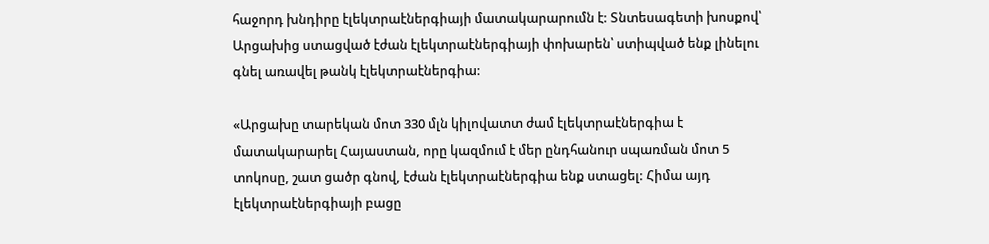հաջորդ խնդիրը էլեկտրաէներգիայի մատակարարումն է: Տնտեսագետի խոսքով՝ Արցախից ստացված էժան էլեկտրաէներգիայի փոխարեն՝ ստիպված ենք լինելու գնել առավել թանկ էլեկտրաէներգիա:

«Արցախը տարեկան մոտ 330 մլն կիլովատտ ժամ էլեկտրաէներգիա է մատակարարել Հայաստան, որը կազմում է մեր ընդհանուր սպառման մոտ 5 տոկոսը, շատ ցածր գնով, էժան էլեկտրաէներգիա ենք ստացել: Հիմա այդ էլեկտրաէներգիայի բացը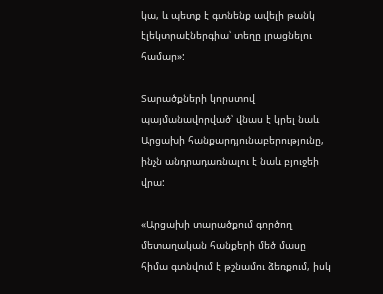կա, և պետք է գտնենք ավելի թանկ էլեկտրաէներգիա՝ տեղը լրացնելու համար»:

Տարածքների կորստով պայմանավորված՝ վնաս է կրել նաև Արցախի հանքարդյունաբերությունը, ինչն անդրադառնալու է նաև բյուջեի վրա:

«Արցախի տարածքում գործող մետաղական հանքերի մեծ մասը հիմա գտնվում է թշնամու ձեռքում, իսկ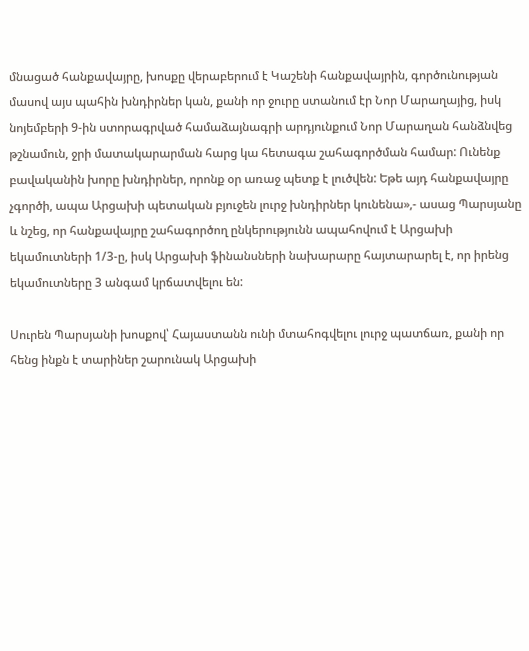մնացած հանքավայրը, խոսքը վերաբերում է Կաշենի հանքավայրին, գործունության մասով այս պահին խնդիրներ կան, քանի որ ջուրը ստանում էր Նոր Մարաղայից, իսկ նոյեմբերի 9-ին ստորագրված համաձայնագրի արդյունքում Նոր Մարաղան հանձնվեց թշնամուն, ջրի մատակարարման հարց կա հետագա շահագործման համար: Ունենք բավականին խորը խնդիրներ, որոնք օր առաջ պետք է լուծվեն: Եթե այդ հանքավայրը չգործի, ապա Արցախի պետական բյուջեն լուրջ խնդիրներ կունենա»,- ասաց Պարսյանը և նշեց, որ հանքավայրը շահագործող ընկերությունն ապահովում է Արցախի եկամուտների 1/3-ը, իսկ Արցախի ֆինանսների նախարարը հայտարարել է, որ իրենց եկամուտները 3 անգամ կրճատվելու են:

Սուրեն Պարսյանի խոսքով՝ Հայաստանն ունի մտահոգվելու լուրջ պատճառ, քանի որ հենց ինքն է տարիներ շարունակ Արցախի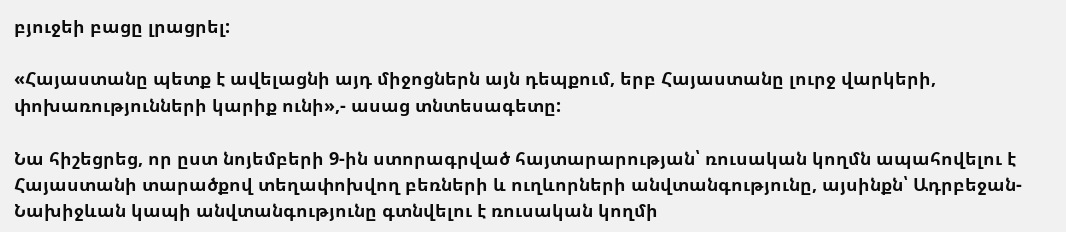բյուջեի բացը լրացրել:

«Հայաստանը պետք է ավելացնի այդ միջոցներն այն դեպքում, երբ Հայաստանը լուրջ վարկերի, փոխառությունների կարիք ունի»,- ասաց տնտեսագետը:

Նա հիշեցրեց, որ ըստ նոյեմբերի 9-ին ստորագրված հայտարարության՝ ռուսական կողմն ապահովելու է Հայաստանի տարածքով տեղափոխվող բեռների և ուղևորների անվտանգությունը, այսինքն՝ Ադրբեջան-Նախիջևան կապի անվտանգությունը գտնվելու է ռուսական կողմի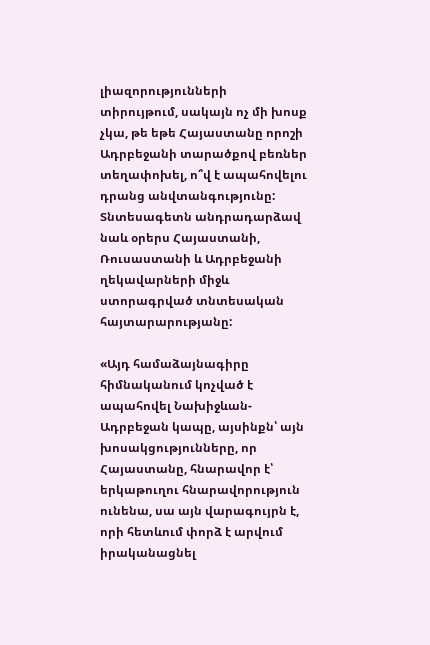լիազորությունների տիրույթում, սակայն ոչ մի խոսք չկա, թե եթե Հայաստանը որոշի Ադրբեջանի տարածքով բեռներ տեղափոխել, ո՞վ է ապահովելու դրանց անվտանգությունը: Տնտեսագետն անդրադարձավ նաև օրերս Հայաստանի, Ռուսաստանի և Ադրբեջանի ղեկավարների միջև ստորագրված տնտեսական հայտարարությանը:

«Այդ համաձայնագիրը հիմնականում կոչված է ապահովել Նախիջևան-Ադրբեջան կապը, այսինքն՝ այն խոսակցությունները, որ Հայաստանը, հնարավոր է՝ երկաթուղու հնարավորություն ունենա, սա այն վարագույրն է, որի հետևում փորձ է արվում իրականացնել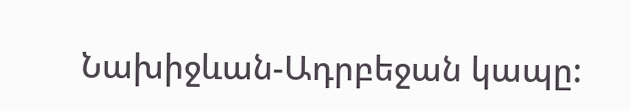Նախիջևան-Ադրբեջան կապը: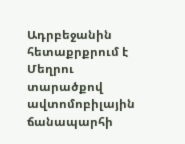Ադրբեջանին հետաքրքրում է Մեղրու տարածքով ավտոմոբիլային ճանապարհի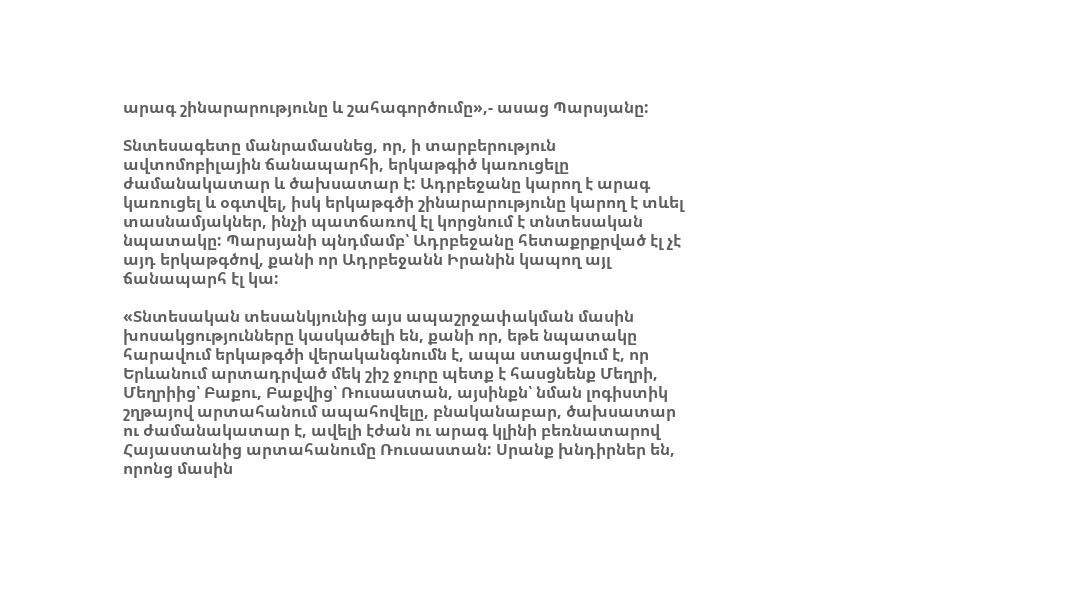արագ շինարարությունը և շահագործումը»,- ասաց Պարսյանը:

Տնտեսագետը մանրամասնեց, որ, ի տարբերություն ավտոմոբիլային ճանապարհի, երկաթգիծ կառուցելը ժամանակատար և ծախսատար է: Ադրբեջանը կարող է արագ կառուցել և օգտվել, իսկ երկաթգծի շինարարությունը կարող է տևել տասնամյակներ, ինչի պատճառով էլ կորցնում է տնտեսական նպատակը: Պարսյանի պնդմամբ՝ Ադրբեջանը հետաքրքրված էլ չէ այդ երկաթգծով, քանի որ Ադրբեջանն Իրանին կապող այլ ճանապարհ էլ կա:

«Տնտեսական տեսանկյունից այս ապաշրջափակման մասին խոսակցությունները կասկածելի են, քանի որ, եթե նպատակը հարավում երկաթգծի վերականգնումն է, ապա ստացվում է, որ Երևանում արտադրված մեկ շիշ ջուրը պետք է հասցնենք Մեղրի, Մեղրիից՝ Բաքու, Բաքվից՝ Ռուսաստան, այսինքն՝ նման լոգիստիկ շղթայով արտահանում ապահովելը, բնականաբար, ծախսատար ու ժամանակատար է, ավելի էժան ու արագ կլինի բեռնատարով Հայաստանից արտահանումը Ռուսաստան: Սրանք խնդիրներ են, որոնց մասին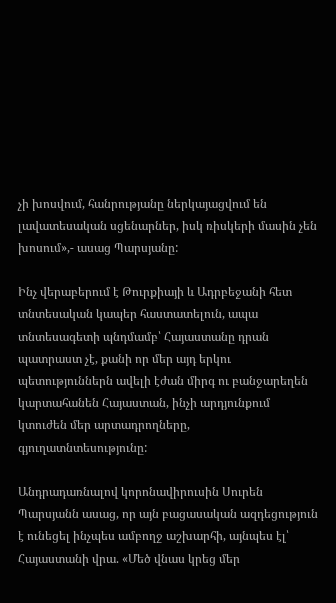չի խոսվում, հանրությանը ներկայացվում են լավատեսական սցենարներ, իսկ ռիսկերի մասին չեն խոսում»,- ասաց Պարսյանը:

Ինչ վերաբերում է Թուրքիայի և Ադրբեջանի հետ տնտեսական կապեր հաստատելուն, ապա տնտեսագետի պնդմամբ՝ Հայաստանը դրան պատրաստ չէ, քանի որ մեր այդ երկու պետություններն ավելի էժան միրգ ու բանջարեղեն կարտահանեն Հայաստան, ինչի արդյունքում կտուժեն մեր արտադրողները, գյուղատնտեսությունը:

Անդրադառնալով կորոնավիրուսին Սուրեն Պարսյանն ասաց, որ այն բացասական ազդեցություն է ունեցել ինչպես ամբողջ աշխարհի, այնպես էլ՝ Հայաստանի վրա. «Մեծ վնաս կրեց մեր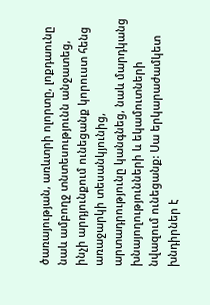ծառայության, առևտրի ոլորտը, լոքդաունը նաև ամբողջ տնտեսությունն անջատեց, ինչի արդյունքում ունեցանք կորուստ հենց առաջարկի տեսանկյունից, արտադրությունը կանգնեց, նաև մարդկանց խնայողությունների և եկամուտների նվազում ունեցանք: Սա երկարաժամկետ խնդիրներ է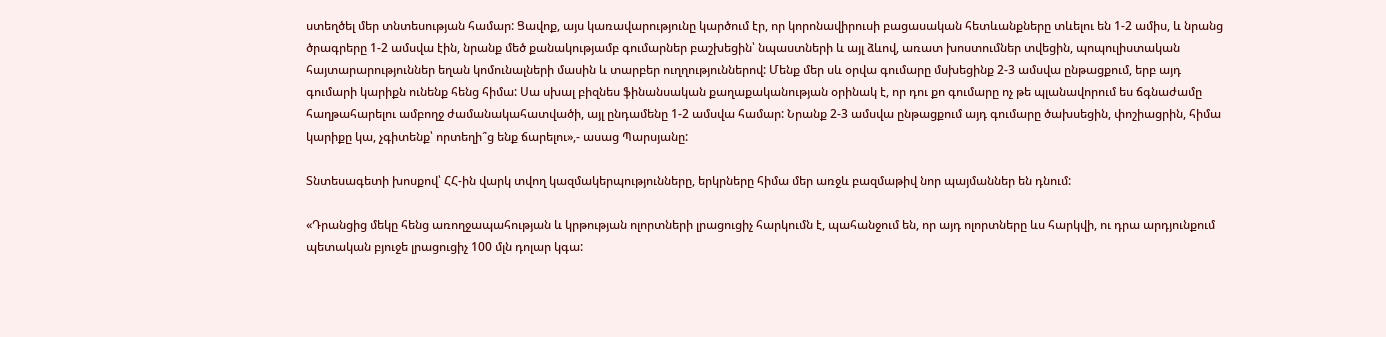ստեղծել մեր տնտեսության համար: Ցավոք, այս կառավարությունը կարծում էր, որ կորոնավիրուսի բացասական հետևանքները տևելու են 1-2 ամիս, և նրանց ծրագրերը 1-2 ամսվա էին, նրանք մեծ քանակությամբ գումարներ բաշխեցին՝ նպաստների և այլ ձևով, առատ խոստումներ տվեցին, պոպուլիստական հայտարարություններ եղան կոմունալների մասին և տարբեր ուղղություններով: Մենք մեր սև օրվա գումարը մսխեցինք 2-3 ամսվա ընթացքում, երբ այդ գումարի կարիքն ունենք հենց հիմա: Սա սխալ բիզնես ֆինանսական քաղաքականության օրինակ է, որ դու քո գումարը ոչ թե պլանավորում ես ճգնաժամը հաղթահարելու ամբողջ ժամանակահատվածի, այլ ընդամենը 1-2 ամսվա համար: Նրանք 2-3 ամսվա ընթացքում այդ գումարը ծախսեցին, փոշիացրին, հիմա կարիքը կա, չգիտենք՝ որտեղի՞ց ենք ճարելու»,- ասաց Պարսյանը:

Տնտեսագետի խոսքով՝ ՀՀ-ին վարկ տվող կազմակերպությունները, երկրները հիմա մեր առջև բազմաթիվ նոր պայմաններ են դնում:

«Դրանցից մեկը հենց առողջապահության և կրթության ոլորտների լրացուցիչ հարկումն է, պահանջում են, որ այդ ոլորտները ևս հարկվի, ու դրա արդյունքում պետական բյուջե լրացուցիչ 100 մլն դոլար կգա: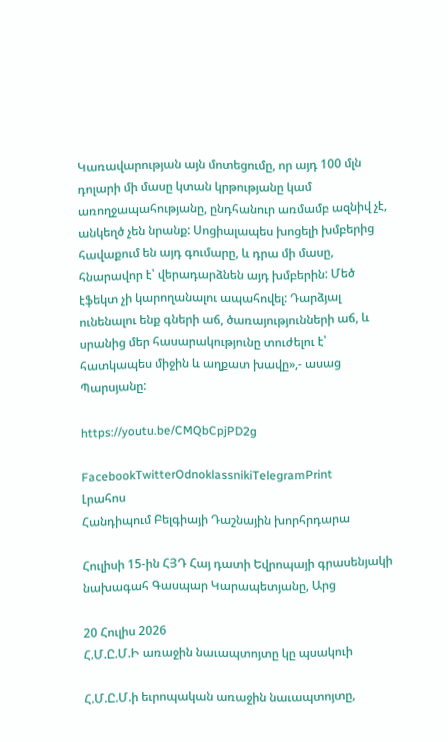Կառավարության այն մոտեցումը, որ այդ 100 մլն դոլարի մի մասը կտան կրթությանը կամ առողջապահությանը, ընդհանուր առմամբ ազնիվ չէ, անկեղծ չեն նրանք: Սոցիալապես խոցելի խմբերից հավաքում են այդ գումարը, և դրա մի մասը, հնարավոր է՝ վերադարձնեն այդ խմբերին: Մեծ էֆեկտ չի կարողանալու ապահովել: Դարձյալ ունենալու ենք գների աճ, ծառայությունների աճ, և սրանից մեր հասարակությունը տուժելու է՝ հատկապես միջին և աղքատ խավը»,- ասաց Պարսյանը:

https://youtu.be/CMQbCpjPD2g

FacebookTwitterOdnoklassnikiTelegramPrint
Լրահոս
Հանդիպում Բելգիայի Դաշնային խորհրդարա

Հուլիսի 15-ին ՀՅԴ Հայ դատի Եվրոպայի գրասենյակի նախագահ Գասպար Կարապետյանը, Արց

20 Հուլիս 2026
Հ.Մ.Ը.Մ.Ի առաջին նաւապտոյտը կը պսակուի

Հ.Մ.Ը.Մ.ի եւրոպական առաջին նաւապտոյտը,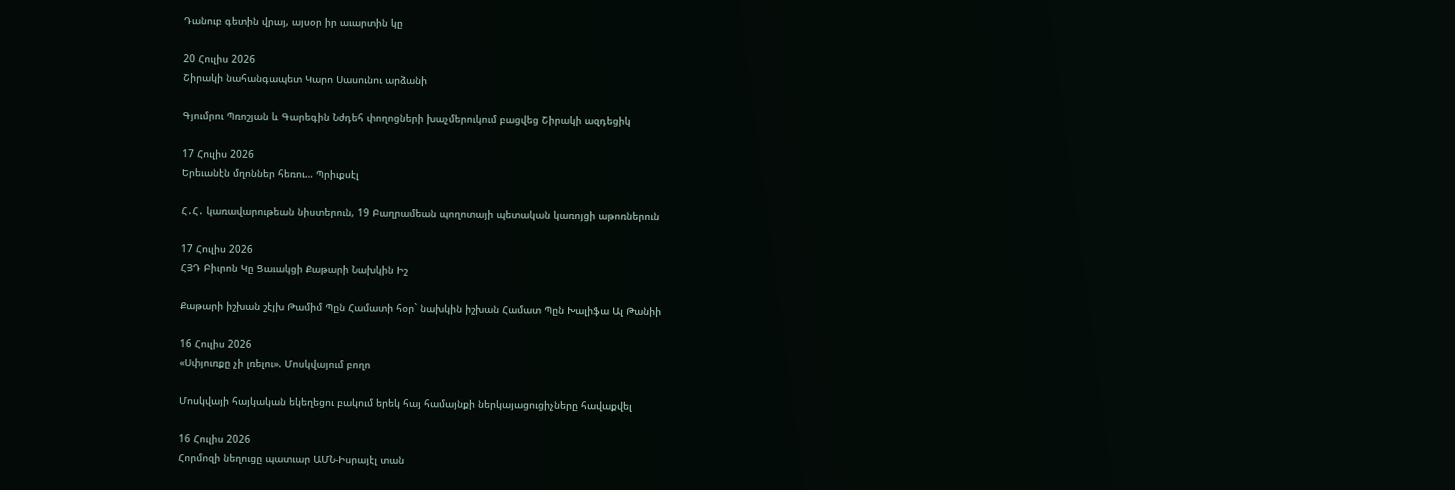Դանուբ գետին վրայ, այսօր իր աւարտին կը

20 Հուլիս 2026
Շիրակի նահանգապետ Կարո Սասունու արձանի

Գյումրու Պռոշյան և Գարեգին Նժդեհ փողոցների խաչմերուկում բացվեց Շիրակի ազդեցիկ

17 Հուլիս 2026
Երեւանէն մղոններ հեռու… Պրիւքսէլ

Հ․Հ․ կառավարութեան նիստերուն, 19 Բաղրամեան պողոտայի պետական կառոյցի աթոռներուն

17 Հուլիս 2026
ՀՅԴ Բիւրոն Կը Ցաւակցի Քաթարի Նախկին Իշ

Քաթարի իշխան շէյխ Թամիմ Պըն Համատի հօր` նախկին իշխան Համատ Պըն Խալիֆա Ալ Թանիի

16 Հուլիս 2026
«Սփյուռքը չի լռելու». Մոսկվայում բողո

Մոսկվայի հայկական եկեղեցու բակում երեկ հայ համայնքի ներկայացուցիչները հավաքվել

16 Հուլիս 2026
Հորմոզի նեղուցը պատւար ԱՄՆ-Իսրայէլ տան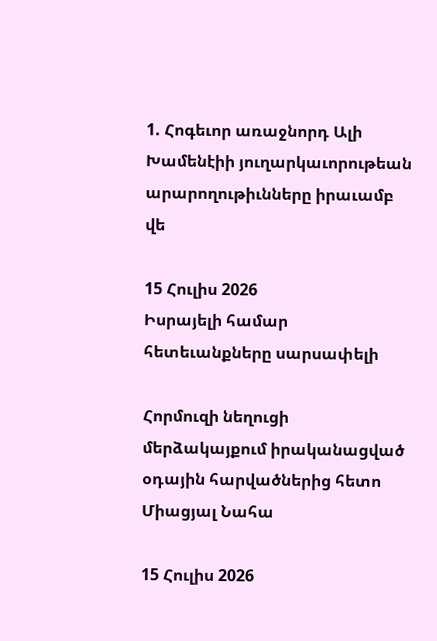1. Հոգեւոր առաջնորդ Ալի Խամենէիի յուղարկաւորութեան արարողութիւնները իրաւամբ վե

15 Հուլիս 2026
Իսրայելի համար հետեւանքները սարսափելի

Հորմուզի նեղուցի մերձակայքում իրականացված օդային հարվածներից հետո Միացյալ Նահա

15 Հուլիս 2026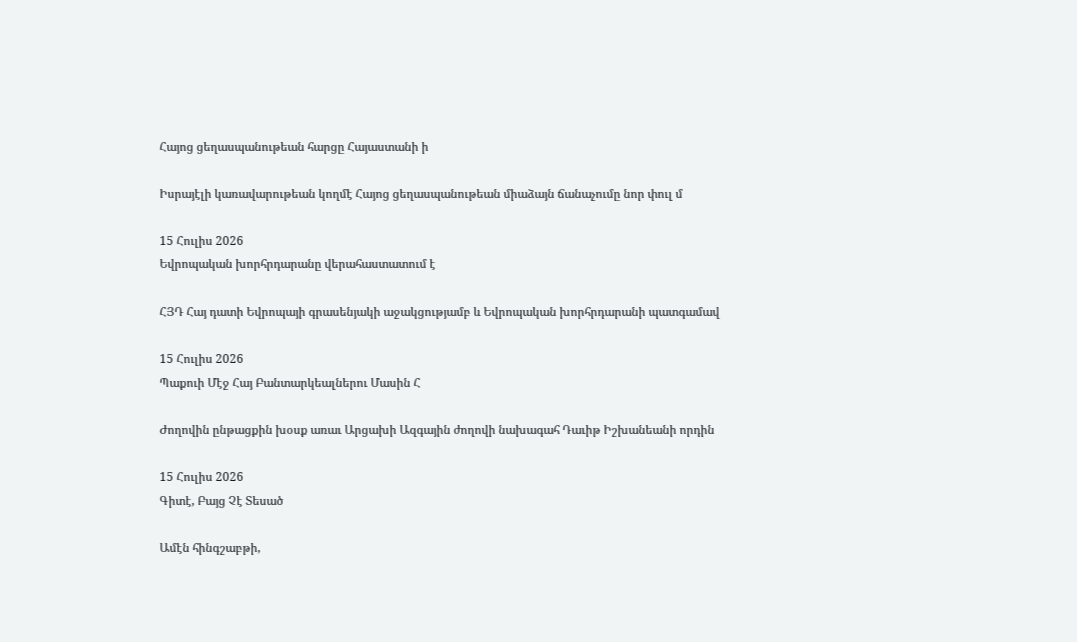Հայոց ցեղասպանութեան հարցը Հայաստանի ի

Իսրայէլի կառավարութեան կողմէ Հայոց ցեղասպանութեան միաձայն ճանաչումը նոր փուլ մ

15 Հուլիս 2026
Եվրոպական խորհրդարանը վերահաստատում է

ՀՅԴ Հայ դատի Եվրոպայի գրասենյակի աջակցությամբ և Եվրոպական խորհրդարանի պատգամավ

15 Հուլիս 2026
Պաքուի Մէջ Հայ Բանտարկեալներու Մասին Հ

Ժողովին ընթացքին խօսք առաւ Արցախի Ազգային ժողովի նախագահ Դաւիթ Իշխանեանի որդին

15 Հուլիս 2026
Գիտէ, Բայց Չէ Տեսած

Ամէն հինգշաբթի,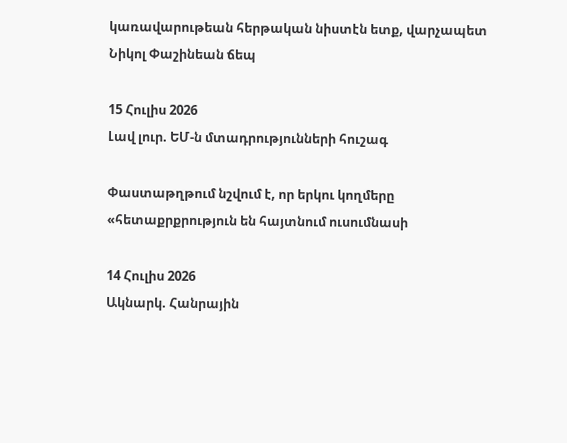կառավարութեան հերթական նիստէն ետք, վարչապետ Նիկոլ Փաշինեան ճեպ

15 Հուլիս 2026
Լավ լուր. ԵՄ-ն մտադրությունների հուշագ

Փաստաթղթում նշվում է, որ երկու կողմերը «հետաքրքրություն են հայտնում ուսումնասի

14 Հուլիս 2026
Ակնարկ. Հանրային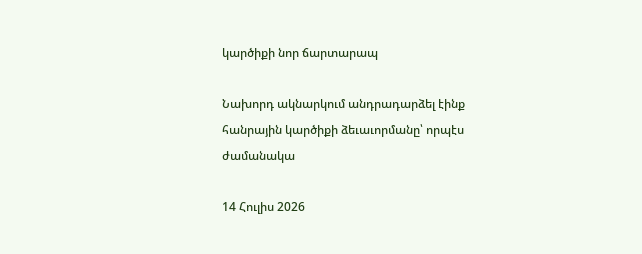կարծիքի նոր ճարտարապ

Նախորդ ակնարկում անդրադարձել էինք հանրային կարծիքի ձեւաւորմանը՝ որպէս ժամանակա

14 Հուլիս 2026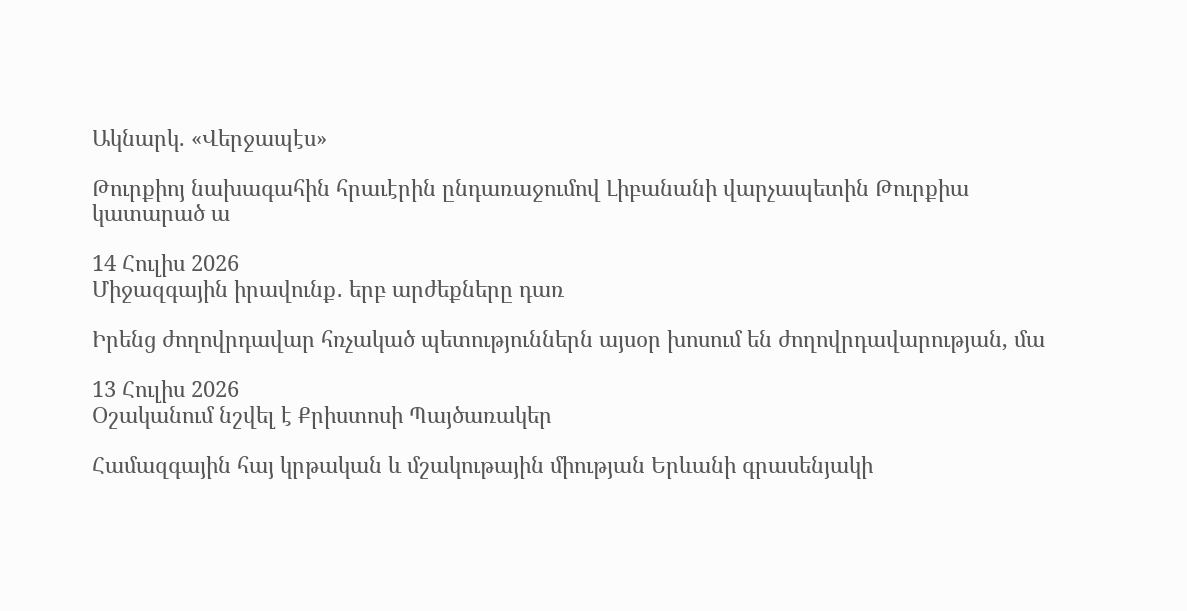Ակնարկ. «Վերջապէս»

Թուրքիոյ նախագահին հրաւէրին ընդառաջումով Լիբանանի վարչապետին Թուրքիա կատարած ա

14 Հուլիս 2026
Միջազգային իրավունք․ երբ արժեքները դառ

Իրենց ժողովրդավար հռչակած պետություններն այսօր խոսում են ժողովրդավարության, մա

13 Հուլիս 2026
Օշականում նշվել է Քրիստոսի Պայծառակեր

Համազգային հայ կրթական և մշակութային միության Երևանի գրասենյակի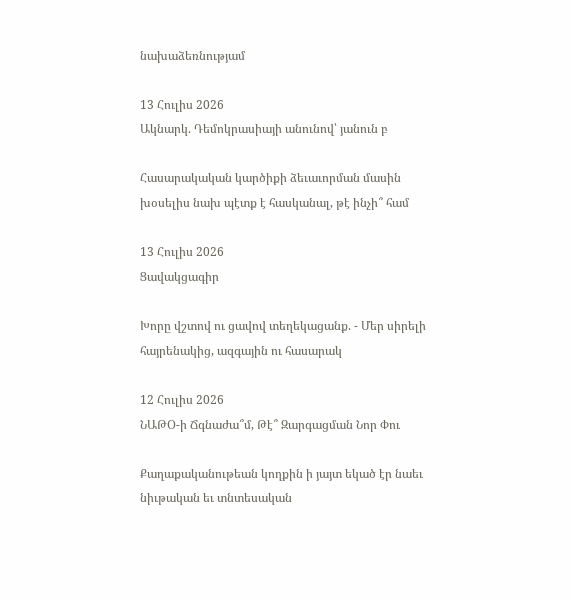նախաձեռնությամ

13 Հուլիս 2026
Ակնարկ. Դեմոկրասիայի անունով՝ յանուն բ

Հասարակական կարծիքի ձեւաւորման մասին խօսելիս նախ պէտք է հասկանալ, թէ ինչի՞ համ

13 Հուլիս 2026
Ցավակցագիր

Խորը վշտով ու ցավով տեղեկացանք. - Մեր սիրելի հայրենակից, ազգային ու հասարակ

12 Հուլիս 2026
ՆԱԹՕ-ի Ճգնաժա՞մ, Թէ՞ Զարգացման Նոր Փու

Քաղաքականութեան կողքին ի յայտ եկած էր նաեւ նիւթական եւ տնտեսական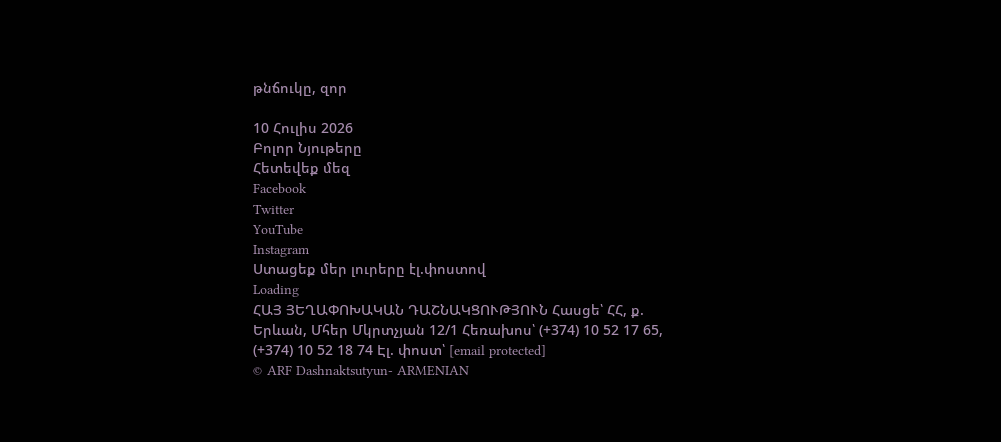թնճուկը, զոր

10 Հուլիս 2026
Բոլոր Նյութերը
Հետեվեք մեզ
Facebook
Twitter
YouTube
Instagram
Ստացեք մեր լուրերը էլ.փոստով
Loading
ՀԱՅ ՅԵՂԱՓՈԽԱԿԱՆ ԴԱՇՆԱԿՑՈՒԹՅՈՒՆ Հասցե՝ ՀՀ, ք. Երևան, Մհեր Մկրտչյան 12/1 Հեռախոս՝ (+374) 10 52 17 65, (+374) 10 52 18 74 Էլ. փոստ՝ [email protected]
© ARF Dashnaktsutyun- ARMENIAN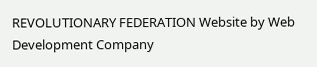REVOLUTIONARY FEDERATION Website by Web Development Company